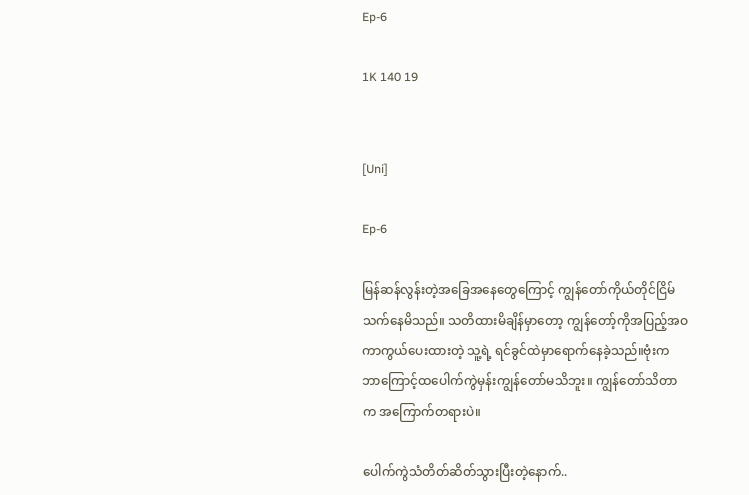Ep-6

1K 140 19


[Uni]

Ep-6

မြန်ဆန်လွန်းတဲ့အခြေအနေတွေကြောင့် ကျွန်တော်ကိုယ်တိုင်ငြိမ်သက်နေမိသည်။ သတိထားမိချိန်မှာတော့ ကျွန်တော့်ကိုအပြည့်အဝကာကွယ်ပေးထားတဲ့ သူ့ရဲ့ ရင်ခွင်ထဲမှာရောက်နေခဲ့သည်။ဗုံးက ဘာကြောင့်ထပေါက်ကွဲမှန်းကျွန်တော်မသိဘူး။ ကျွန်တော်သိတာက အကြောက်တရားပဲ။

ပေါက်ကွဲသံတိတ်ဆိတ်သွားပြီးတဲ့နောက်..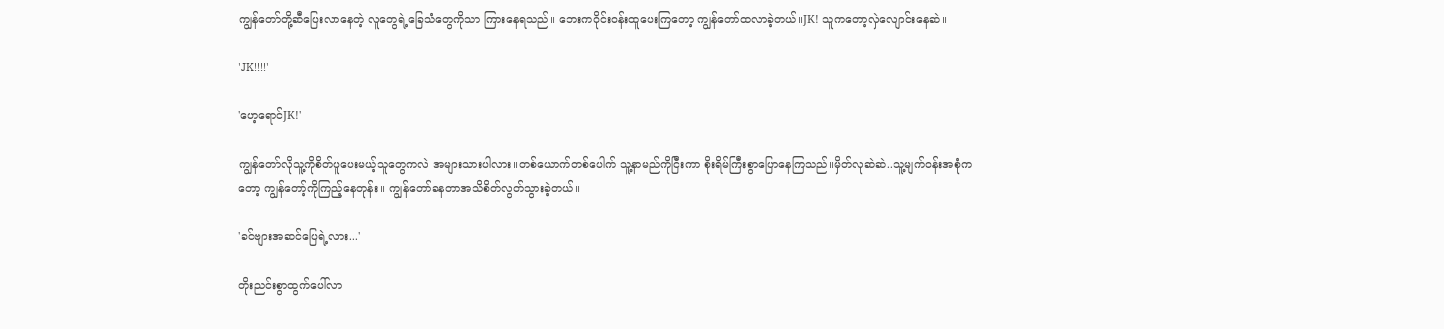ကျွန်တော်တို့ဆီပြေးလာနေတဲ့ လူတွေရဲ့ခြေသံတွေကိုသာ ကြားနေရသည်။ ဘေးကဝိုင်းဝန်းထူပေးကြတော့ ကျွန်တော်ထလာခဲ့တယ်။JK! သူကတော့လှဲလျောင်းနေဆဲ။

'JK!!!!'

'ဟေ့ရောင်JK!'

ကျွန်တော်လိုသူ့ကိုစိတ်ပူပေးမယ့်သူတွေကလဲ အများသားပါလား။တစ်ယောက်တစ်ပေါက် သူ့နာမည်ကိုငြီးကာ စိုးရိမ်ကြီးစွာပြောနေကြသည်။မှိတ်လုဆဲဆဲ..သူ့မျက်ဝန်းအစုံကတော့ ကျွန်တော့်ကိုကြည့်နေတုန်း။ ကျွန်တော်ခနတာအသိစိတ်လွတ်သွားခဲ့တယ်။

'ခင်ဗျားအဆင်ပြေရဲ့လား...'

တိုးညင်းစွာထွက်ပေါ်လာ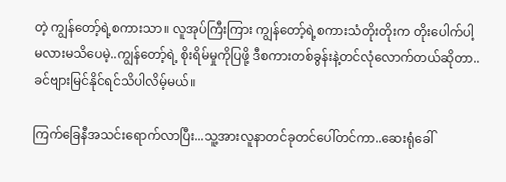တဲ့ ကျွန်တော့်ရဲ့စကားသာ။ လူအုပ်ကြီးကြား ကျွန်တော့်ရဲ့စကားသံတိုးတိုးက တိုးပေါက်ပါ့မလားမသိပေမဲ့..ကျွန်တော့်ရဲ့ စိုးရိမ်မှုကိုပြဖို့ ဒီစကားတစ်ခွန်းနဲ့တင်လုံလောက်တယ်ဆိုတာ..ခင်ဗျားမြင်နိုင်ရင်သိပါလိမ့်မယ်။

ကြက်ခြေနီအသင်းရောက်လာပြီး...သူ့အားလူနာတင်ခုတင်ပေါ်တင်ကာ..ဆေးရုံခေါ်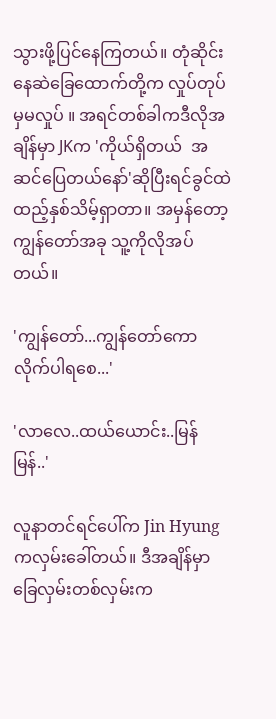သွားဖို့ပြင်နေကြတယ်။ တုံဆိုင်းနေဆဲခြေထောက်တို့က လှုပ်တုပ်မှမလှုပ် ။ အရင်တစ်ခါကဒီလိုအချိန်မှာ JKက 'ကိုယ်ရှိတယ်  အဆင်ပြေတယ်နော်'ဆိုပြီးရင်ခွင်ထဲထည့်နှစ်သိမ့်ရှာတာ။ အမှန်တော့ကျွန်တော်အခု သူ့ကိုလိုအပ်တယ်။

'ကျွန်တော်...ကျွန်တော်ကောလိုက်ပါရစေ...'

'လာလေ..ထယ်ယောင်း..မြန်မြန်..'

လူနာတင်ရင်ပေါ်က Jin Hyung ကလှမ်းခေါ်တယ်။ ဒီအချိန်မှာ ခြေလှမ်းတစ်လှမ်းက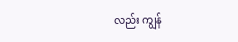လည်း ကျွန်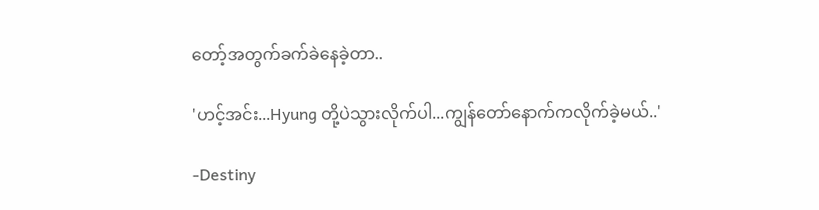တော့်အတွက်ခက်ခဲနေခဲ့တာ..

'ဟင့်အင်း...Hyung တို့ပဲသွားလိုက်ပါ...ကျွန်တော်နောက်ကလိုက်ခဲ့မယ်..'

-Destiny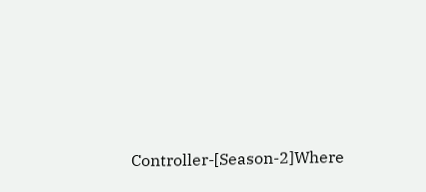Controller-[Season-2]Where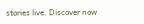stories live. Discover now